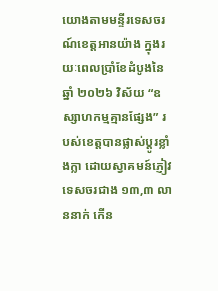យោងតាមមន្ទីរទេសចរណ៍ខេត្តអានយ៉ាង ក្នុងរយៈពេលប្រាំខែដំបូងនៃឆ្នាំ ២០២៦ វិស័យ “ឧស្សាហកម្មគ្មានផ្សែង” របស់ខេត្តបានផ្លាស់ប្តូរខ្លាំងក្លា ដោយស្វាគមន៍ភ្ញៀវទេសចរជាង ១៣,៣ លាននាក់ កើន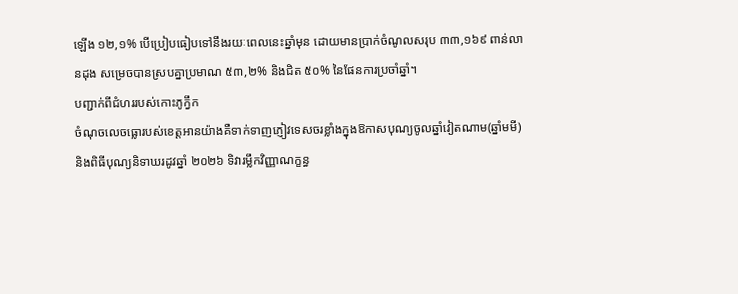ឡើង ១២,១% បើប្រៀបធៀបទៅនឹងរយៈពេលនេះឆ្នាំមុន ដោយមានប្រាក់ចំណូលសរុប ៣៣,១៦៩ ពាន់លានដុង សម្រេចបានស្របគ្នាប្រមាណ ៥៣,២% និងជិត ៥០% នៃផែនការប្រចាំឆ្នាំ។
បញ្ជាក់ពីជំហររបស់កោះភូក្វឹក
ចំណុចលេចធ្លោរបស់ខេត្តអានយ៉ាងគឺទាក់ទាញភ្ញៀវទេសចរខ្លាំងក្នុងឱកាសបុណ្យចូលឆ្នាំវៀតណាម(ឆ្នាំមមី) និងពិធីបុណ្យនិទាឃរដូវឆ្នាំ ២០២៦ ទិវារម្លឹកវិញ្ញាណក្ខន្ធ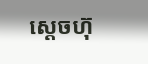ស្តេចហ៊ុ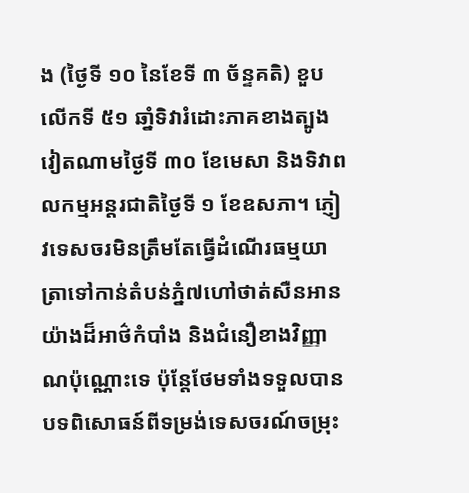ង (ថ្ងៃទី ១០ នៃខែទី ៣ ច័ន្ទគតិ) ខួបលើកទី ៥១ ឆាំ្នទិវារំដោះភាគខាងត្បូងវៀតណាមថ្ងៃទី ៣០ ខែមេសា និងទិវាពលកម្មអន្តរជាតិថ្ងៃទី ១ ខែឧសភា។ ភ្ញៀវទេសចរមិនត្រឹមតែធ្វើដំណើរធម្មយាត្រាទៅកាន់តំបន់ភ្នំ៧ហៅថាត់សឺនអានយ៉ាងដ៏អាថ៌កំបាំង និងជំនឿខាងវិញ្ញាណប៉ុណ្ណោះទេ ប៉ុន្តែថែមទាំងទទួលបានបទពិសោធន៍ពីទម្រង់ទេសចរណ៍ចម្រុះ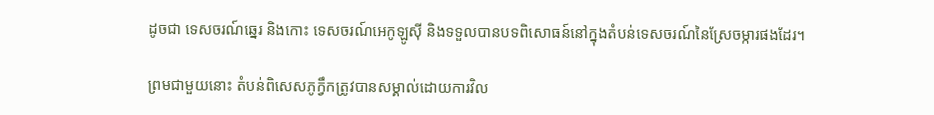ដូចជា ទេសចរណ៍ឆ្នេរ និងកោះ ទេសចរណ៍អេកូឡូស៊ី និងទទួលបានបទពិសោធន៍នៅក្នុងតំបន់ទេសចរណ៍នៃស្រែចម្ការផងដែរ។

ព្រមជាមួយនោះ តំបន់ពិសេសភូក្វឹកត្រូវបានសម្គាល់ដោយការវិល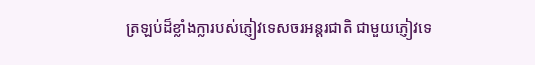ត្រឡប់ដ៏ខ្លាំងក្លារបស់ភ្ញៀវទេសចរអន្តរជាតិ ជាមួយភ្ញៀវទេ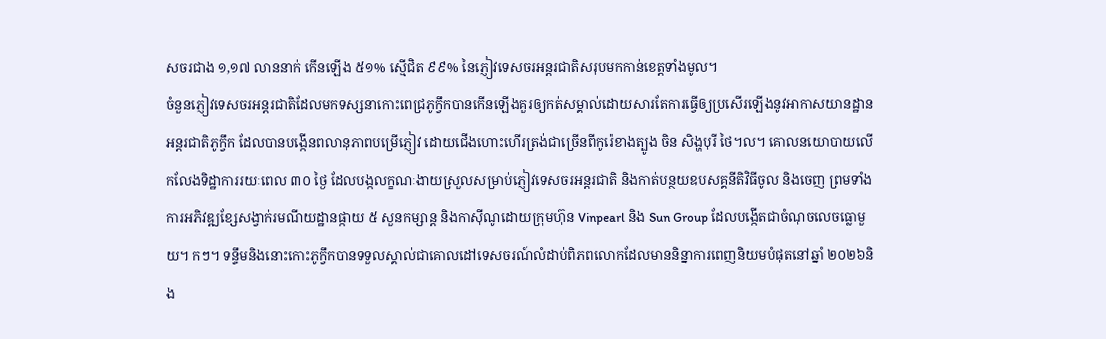សចរជាង ១,១៧ លាននាក់ កើនឡើង ៥១% ស្មើជិត ៩៩% នៃភ្ញៀវទេសចរអន្តរជាតិសរុបមកកាន់ខេត្តទាំងមូល។
ចំនួនភ្ញៀវទេសចរអន្តរជាតិដែលមកទស្សនាកោះពេជ្រភូក្វឹកបានកើនឡើងគួរឲ្យកត់សម្គាល់ដោយសារតែការធ្វើឲ្យប្រសើរឡើងនូវអាកាសយានដ្ឋានអន្តរជាតិភូក្វឹក ដែលបានបង្កើនពលានុភាពបម្រើភ្ញៀវ ដោយជើងហោះហើរត្រង់ជាច្រើនពីកូរ៉េខាងត្បូង ចិន សិង្ហបុរី ថៃ។ល។ គោលនយោបាយលើកលែងទិដ្ឋាការរយៈពេល ៣០ ថ្ងៃ ដែលបង្កលក្ខណៈងាយស្រួលសម្រាប់ភ្ញៀវទេសចរអន្តរជាតិ និងកាត់បន្ថយឧបសគ្គនីតិវិធីចូល និងចេញ ព្រមទាំងការអភិវឌ្ឍខ្សែសង្វាក់រមណីយដ្ឋានផ្កាយ ៥ សួនកម្សាន្ត និងកាស៊ីណូដោយក្រុមហ៊ុន Vinpearl និង Sun Group ដែលបង្កើតជាចំណុចលេចធ្លោមួយ។ កៗ។ ទន្ទឹមនិងនោះកោះភូក្វឹកបានទទួលស្គាល់ជាគោលដៅទេសចរណ៍លំដាប់ពិភពលោកដែលមាននិន្នាការពេញនិយមបំផុតនៅឆ្នាំ ២០២៦និង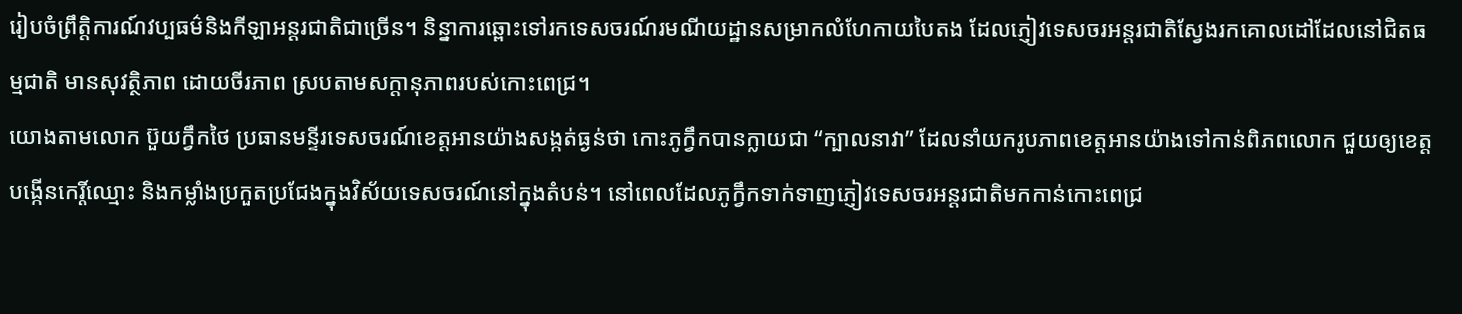រៀបចំព្រឹត្តិការណ៍វប្បធម៌និងកីឡាអន្តរជាតិជាច្រើន។ និន្នាការឆ្ពោះទៅរកទេសចរណ៍រមណីយដ្ឋានសម្រាកលំហែកាយបៃតង ដែលភ្ញៀវទេសចរអន្តរជាតិស្វែងរកគោលដៅដែលនៅជិតធម្មជាតិ មានសុវត្ថិភាព ដោយចីរភាព ស្របតាមសក្តានុភាពរបស់កោះពេជ្រ។
យោងតាមលោក ប៊ួយក្វឹកថៃ ប្រធានមន្ទីរទេសចរណ៍ខេត្តអានយ៉ាងសង្កត់ធ្ងន់ថា កោះភូក្វឹកបានក្លាយជា “ក្បាលនាវា” ដែលនាំយករូបភាពខេត្តអានយ៉ាងទៅកាន់ពិភពលោក ជួយឲ្យខេត្តបង្កើនកេរ្តិ៍ឈ្មោះ និងកម្លាំងប្រកួតប្រជែងក្នុងវិស័យទេសចរណ៍នៅក្នុងតំបន់។ នៅពេលដែលភូក្វឹកទាក់ទាញភ្ញៀវទេសចរអន្តរជាតិមកកាន់កោះពេជ្រ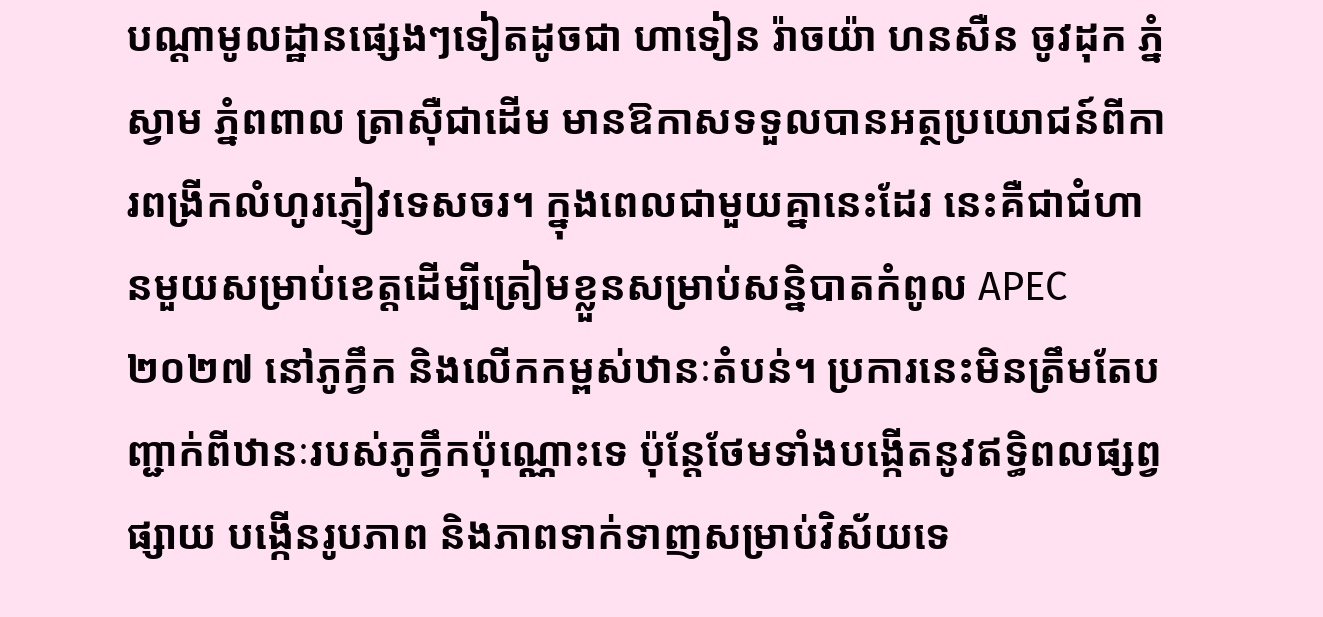បណ្តាមូលដ្ឋានផ្សេងៗទៀតដូចជា ហាទៀន រ៉ាចយ៉ា ហនសឺន ចូវដុក ភ្នំស្វាម ភ្នំពពាល ត្រាស៊ឺជាដើម មានឱកាសទទួលបានអត្ថប្រយោជន៍ពីការពង្រីកលំហូរភ្ញៀវទេសចរ។ ក្នុងពេលជាមួយគ្នានេះដែរ នេះគឺជាជំហានមួយសម្រាប់ខេត្តដើម្បីត្រៀមខ្លួនសម្រាប់សន្និបាតកំពូល APEC ២០២៧ នៅភូក្វឹក និងលើកកម្ពស់ឋានៈតំបន់។ ប្រការនេះមិនត្រឹមតែបញ្ជាក់ពីឋានៈរបស់ភូក្វឹកប៉ុណ្ណោះទេ ប៉ុន្តែថែមទាំងបង្កើតនូវឥទ្ធិពលផ្សព្វផ្សាយ បង្កើនរូបភាព និងភាពទាក់ទាញសម្រាប់វិស័យទេ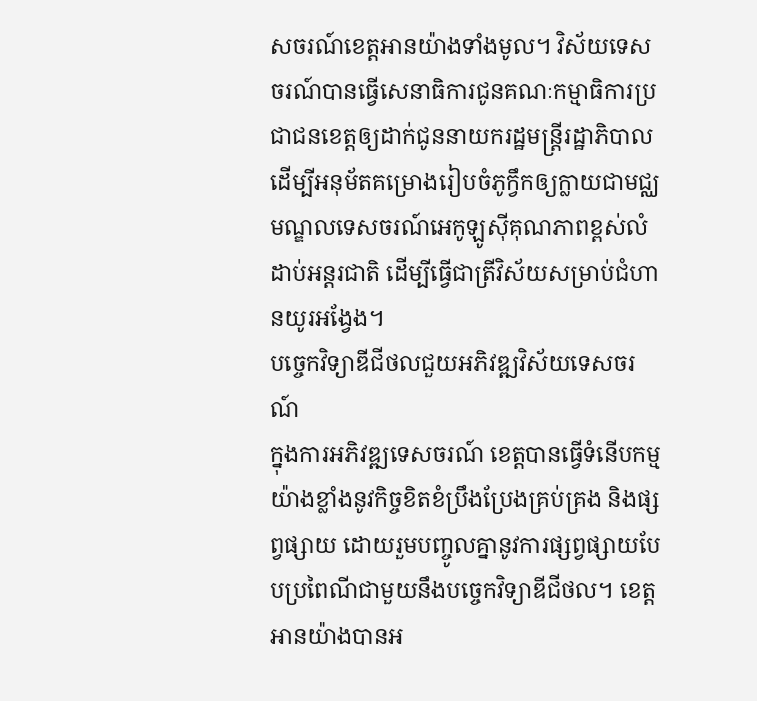សចរណ៍ខេត្តអានយ៉ាងទាំងមូល។ វិស័យទេសចរណ៍បានធ្វើសេនាធិការជូនគណៈកម្មាធិការប្រជាជនខេត្តឲ្យដាក់ជូននាយករដ្ឋមន្ត្រីរដ្ឋាភិបាលដើម្បីអនុម័តគម្រោងរៀបចំភូក្វឹកឲ្យក្លាយជាមជ្ឈមណ្ឌលទេសចរណ៍អេកូឡូស៊ីគុណភាពខ្ពស់លំដាប់អន្តរជាតិ ដើម្បីធ្វើជាត្រីវិស័យសម្រាប់ជំហានយូរអង្វែង។
បច្ចេកវិទ្យាឌីជីថលជួយអភិវឌ្ឍវិស័យទេសចរណ៍
ក្នុងការអភិវឌ្ឍទេសចរណ៍ ខេត្តបានធ្វើទំនើបកម្មយ៉ាងខ្លាំងនូវកិច្ចខិតខំប្រឹងប្រែងគ្រប់គ្រង និងផ្សព្វផ្សាយ ដោយរួមបញ្ចូលគ្នានូវការផ្សព្វផ្សាយបែបប្រពៃណីជាមួយនឹងបច្ចេកវិទ្យាឌីជីថល។ ខេត្តអានយ៉ាងបានអ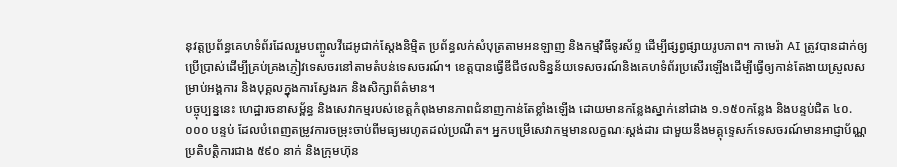នុវត្តប្រព័ន្ធគេហទំព័រដែលរួមបញ្ចូលវីដេអូជាក់ស្តែងនិម្មិត ប្រព័ន្ធលក់សំបុត្រតាមអនឡាញ និងកម្មវិធីទូរស័ព្ទ ដើម្បីផ្សព្វផ្សាយរូបភាព។ កាមេរ៉ា AI ត្រូវបានដាក់ឲ្យប្រើប្រាស់ដើម្បីគ្រប់គ្រងភ្ញៀវទេសចរនៅតាមតំបន់ទេសចរណ៍។ ខេត្តបានធ្វើឌីជីថលទិន្នន័យទេសចរណ៍និងគេហទំព័រប្រសើរឡើងដើម្បីធ្វើឲ្យកាន់តែងាយស្រួលសម្រាប់អង្គការ និងបុគ្គលក្នុងការស្វែងរក និងសិក្សាព័ត៌មាន។
បច្ចុប្បន្ននេះ ហេដ្ឋារចនាសម្ព័ន្ធ និងសេវាកម្មរបស់ខេត្តកំពុងមានភាពជំនាញកាន់តែខ្លាំងឡើង ដោយមានកន្លែងស្នាក់នៅជាង ១.១៥០កន្លែង និងបន្ទប់ជិត ៤០.០០០ បន្ទប់ ដែលបំពេញតម្រូវការចម្រុះចាប់ពីមធ្យមរហូតដល់ប្រណីត។ អ្នកបម្រើសេវាកម្មមានលក្ខណៈស្តង់ដារ ជាមួយនឹងមគ្គុទ្ទេសក៍ទេសចរណ៍មានអាជ្ញាប័ណ្ណប្រតិបត្តិការជាង ៥៩០ នាក់ និងក្រុមហ៊ុន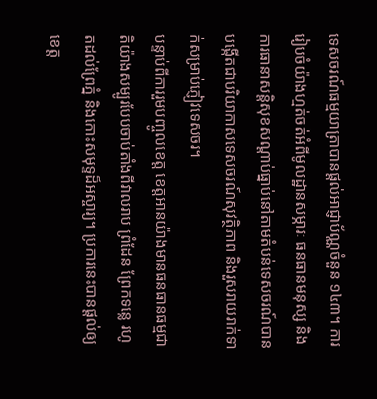ទេសចរណ៍ធម្មយាត្រាបានផ្តល់អាជ្ញាប័ណ្ណចំនួន ១៤៣។ ការរៀបចំយ៉ាងហ្មត់ចត់អំពីមូលដ្ឋានសម្ភារៈ ធនធានមនុស្ស និងការធានាសន្តិសុខសណ្តាប់ធ្នាប់នៅតាមតំបន់ទេសចរណ៍បានបង្កើតជាបរិយាកាសទេសចរណ៍សុវត្ថិភាព និងរួសរាយរាក់ទាក់សម្រាប់ភ្ញៀវទេសចរ។
បន្ទាប់ពីការរួមបញ្ចូលខេត្ត ខេត្តអានយ៉ាងមានធនធានធម្មជាតិយ៉ាងសម្បូរបែបចាប់តាំងពីវាលរាប ព្រំដែន ព្រែកទន្លេ រហូតដល់ព្រែភ្នំ និងកោះសមុទ្ទដ៏អស្ចារ្យ។ ប្រការនេះបានផ្តល់ឲ្យខេត្ត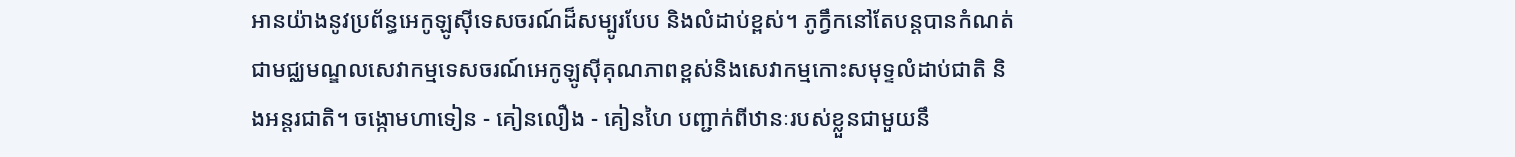អានយ៉ាងនូវប្រព័ន្ធអេកូឡូស៊ីទេសចរណ៍ដ៏សម្បូរបែប និងលំដាប់ខ្ពស់។ ភូក្វឹកនៅតែបន្តបានកំណត់ជាមជ្ឈមណ្ឌលសេវាកម្មទេសចរណ៍អេកូឡូស៊ីគុណភាពខ្ពស់និងសេវាកម្មកោះសមុទ្ទលំដាប់ជាតិ និងអន្តរជាតិ។ ចង្កោមហាទៀន - គៀនលឿង - គៀនហៃ បញ្ជាក់ពីឋានៈរបស់ខ្លួនជាមួយនឹ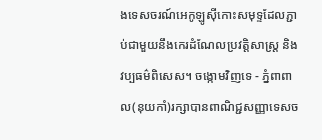ងទេសចរណ៍អេកូឡូស៊ីកោះសមុទ្ទដែលភ្ជាប់ជាមួយនឹងកេរដំណែលប្រវត្តិសាស្ត្រ និងវប្បធម៌ពិសេស។ ចង្កោមវិញទេ - ភ្នំពាពាល(នុយកាំ)រក្សាបានពាណិជ្ជសញ្ញាទេសច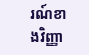រណ៍ខាងវិញ្ញា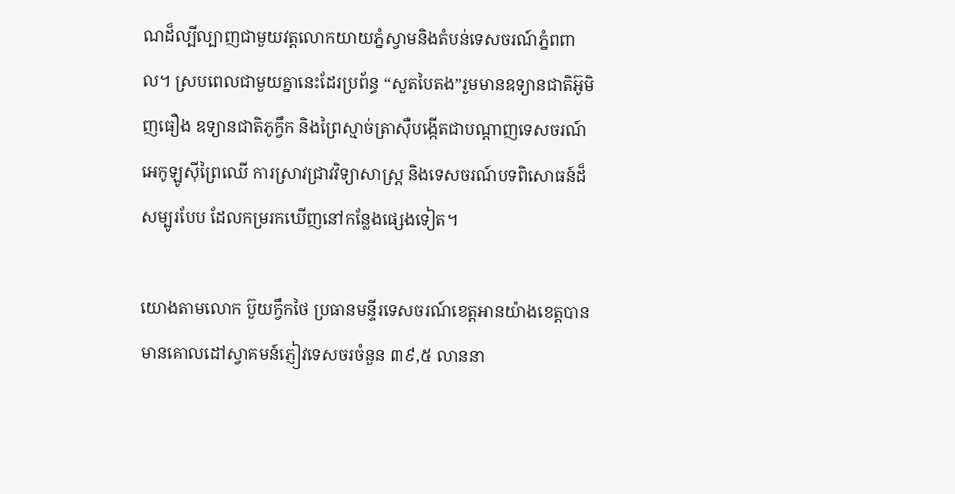ណដ៏ល្បីល្បាញជាមួយវត្តលោកយាយភ្នំស្វាមនិងតំបន់ទេសចរណ៍ភ្នំពពាល។ ស្របពេលជាមួយគ្នានេះដែរប្រព័ន្ធ “សួតបៃតង”រួមមានឧទ្យានជាតិអ៊ូមិញធឿង ឧទ្យានជាតិភូក្វឹក និងព្រៃស្មាច់ត្រាស៊ឺបង្កើតជាបណ្តាញទេសចរណ៍អេកូឡូស៊ីព្រៃឈើ ការស្រាវជ្រាវវិទ្យាសាស្ត្រ និងទេសចរណ៍បទពិសោធន៍ដ៏សម្បូរបែប ដែលកម្ររកឃើញនៅកន្លែងផ្សេងទៀត។

យោងតាមលោក ប៊ួយក្វឹកថៃ ប្រធានមន្ទីរទេសចរណ៍ខេត្តអានយ៉ាងខេត្តបាន មានគោលដៅស្វាគមន៍ភ្ញៀវទេសចរចំនួន ៣៩,៥ លាននា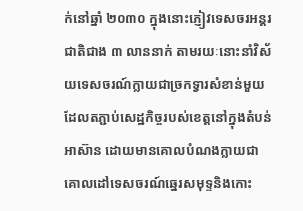ក់នៅឆ្នាំ ២០៣០ ក្នុងនោះភ្ញៀវទេសចរអន្តរជាតិជាង ៣ លាននាក់ តាមរយៈនោះនាំវិស័យទេសចរណ៍ក្លាយជាច្រកទ្វារសំខាន់មួយដែលតភ្ជាប់សេដ្ឋកិច្ចរបស់ខេត្តនៅក្នុងតំបន់អាស៊ាន ដោយមានគោលបំណងក្លាយជាគោលដៅទេសចរណ៍ឆ្នេរសមុទ្ទនិងកោះ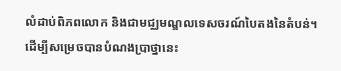លំដាប់ពិភពលោក និងជាមជ្ឈមណ្ឌលទេសចរណ៍បៃតងនៃតំបន់។
ដើម្បីសម្រេចបានបំណងប្រាថ្នានេះ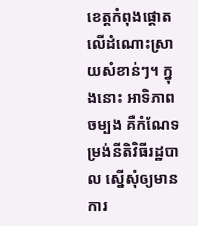ខេត្តកំពុងផ្តោតលើដំណោះស្រាយសំខាន់ៗ។ ក្នុងនោះ អាទិភាពចម្បង គឺកំណែទម្រង់នីតិវិធីរដ្ឋបាល ស្នើសុំឲ្យមានការ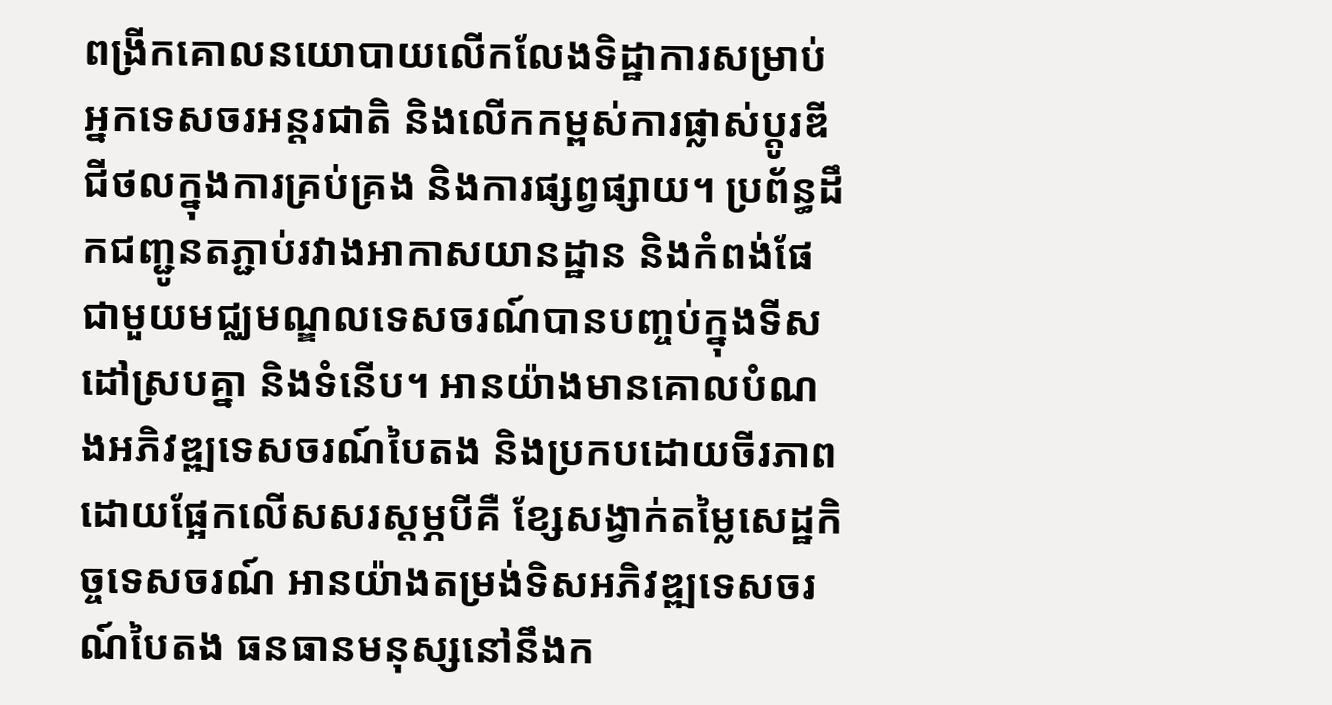ពង្រីកគោលនយោបាយលើកលែងទិដ្ឋាការសម្រាប់អ្នកទេសចរអន្តរជាតិ និងលើកកម្ពស់ការផ្លាស់ប្តូរឌីជីថលក្នុងការគ្រប់គ្រង និងការផ្សព្វផ្សាយ។ ប្រព័ន្ធដឹកជញ្ជូនតភ្ជាប់រវាងអាកាសយានដ្ឋាន និងកំពង់ផែជាមួយមជ្ឈមណ្ឌលទេសចរណ៍បានបញ្ចប់ក្នុងទីសដៅស្របគ្នា និងទំនើប។ អានយ៉ាងមានគោលបំណងអភិវឌ្ឍទេសចរណ៍បៃតង និងប្រកបដោយចីរភាពដោយផ្អែកលើសសរស្តម្ភបីគឺ ខ្សែសង្វាក់តម្លៃសេដ្ឋកិច្ចទេសចរណ៍ អានយ៉ាងតម្រង់ទិសអភិវឌ្ឍទេសចរណ៍បៃតង ធនធានមនុស្សនៅនឹងក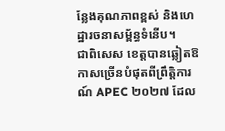ន្លែងគុណភាពខ្ពស់ និងហេដ្ឋារចនាសម្ព័ន្ធទំនើប។
ជាពិសេស ខេត្តបានឆ្លៀតឱកាសច្រើនបំផុតពីព្រឹត្តិការណ៍ APEC ២០២៧ ដែល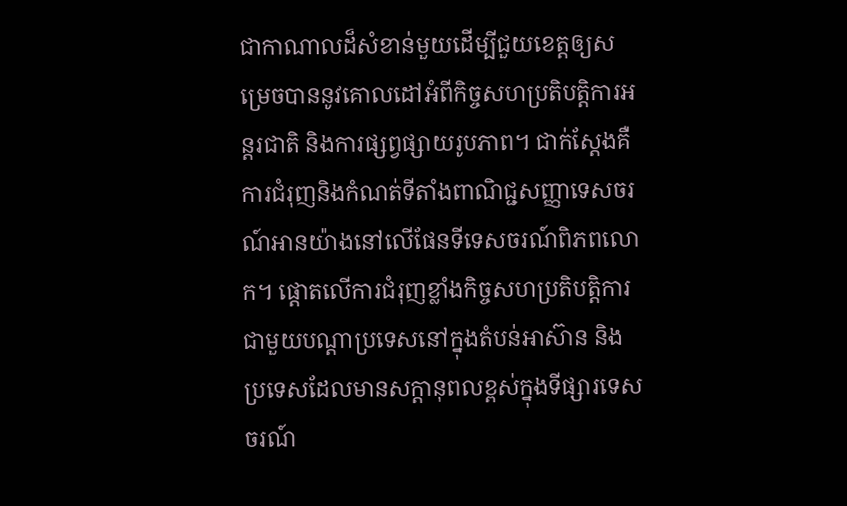ជាកាណាលដ៏សំខាន់មួយដើម្បីជួយខេត្តឲ្យសម្រេចបាននូវគោលដៅអំពីកិច្ចសហប្រតិបត្តិការអន្តរជាតិ និងការផ្សព្វផ្សាយរូបភាព។ ជាក់ស្តែងគឺការជំរុញនិងកំណត់ទីតាំងពាណិជ្ជសញ្ញាទេសចរណ៍អានយ៉ាងនៅលើផែនទីទេសចរណ៍ពិភពលោក។ ផ្តោតលើការជំរុញខ្លាំងកិច្ចសហប្រតិបត្តិការជាមួយបណ្តាប្រទេសនៅក្នុងតំបន់អាស៊ាន និងប្រទេសដែលមានសក្តានុពលខ្ពស់ក្នុងទីផ្សារទេសចរណ៍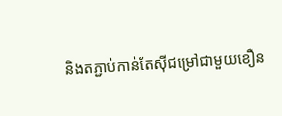និងតភ្ជាប់កាន់តែស៊ីជម្រៅជាមួយខឿន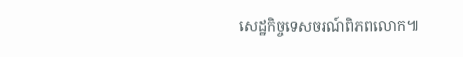សេដ្ឋកិច្ចទេសចរណ៍ពិភពលោក៕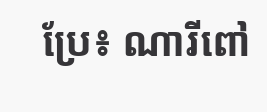ប្រែ៖ ណារីពៅ